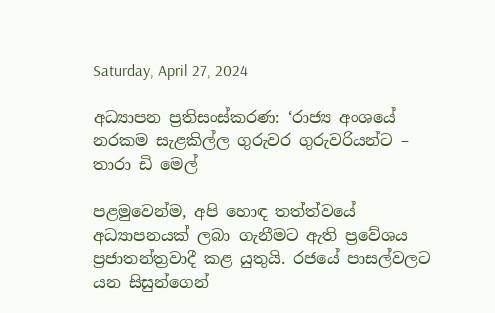Saturday, April 27, 2024

අධ්‍යාපන ප්‍රතිසංස්කරණ: ‘රාජ්‍ය අංශයේ නරකම සැළකිල්ල ගුරුවර ගුරුවරියන්ට – තාරා ඩි මෙල්

පළමුවෙන්ම, අපි හොඳ තත්ත්වයේ අධ්‍යාපනයක් ලබා ගැනීමට ඇති ප්‍රවේශය ප්‍රජාතන්ත්‍රවාදී කළ යුතුයි. රජයේ පාසල්වලට යන සිසුන්ගෙන්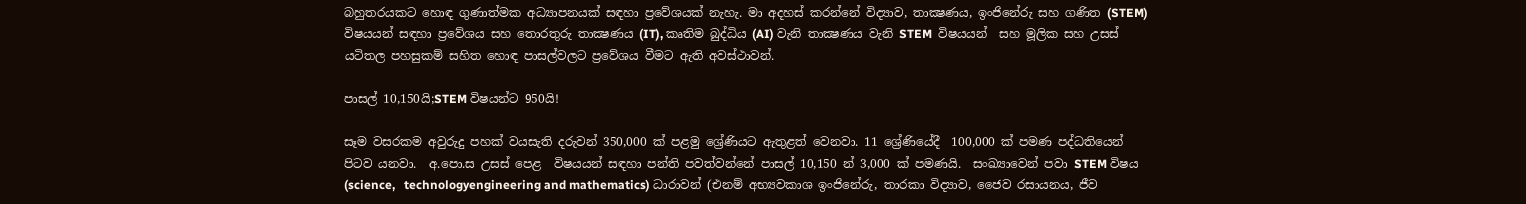බහුතරයකට හොඳ ගුණාත්මක අධ්‍යාපනයක් සඳහා ප්‍රවේශයක් නැහැ. මා අදහස් කරන්නේ විද්‍යාව, තාක්‍ෂණය, ඉංජිනේරු සහ ගණිත (STEM) විෂයයන් සඳහා ප්‍රවේශය සහ තොරතුරු තාක්‍ෂණය (IT), කෘතිම බුද්ධිය (AI) වැනි තාක්‍ෂණය වැනි STEM  විෂයයන්  සහ මූලික සහ උසස් යටිතල පහසුකම් සහිත හොඳ පාසල්වලට ප්‍රවේශය වීමට ඇති අවස්ථාවන්.

පාසල් 10,150යි;STEM විෂයන්‍ට 950යි!

සෑම වසරකම අවුරුදු පහක් වයසැති දරුවන් 350,000 ක් පළමු ශ්‍රේණියට ඇතුළත් වෙනවා. 11 ශ්‍රේණියේදී  100,000 ක් පමණ පද්ධතියෙන් පිටව යනවා.  අ.පො.ස උසස් පෙළ  විෂයයන් සඳහා පන්ති පවත්වන්නේ පාසල් 10,150 න් 3,000 ක් පමණයි.  සංඛ්‍යාවෙන් පවා STEM විෂය (science,   technologyengineering and mathematics) ධාරාවන් (එනම් අභ්‍යවකාශ ඉංජිනේරු, තාරකා විද්‍යාව, ජෛව රසායනය, ජීව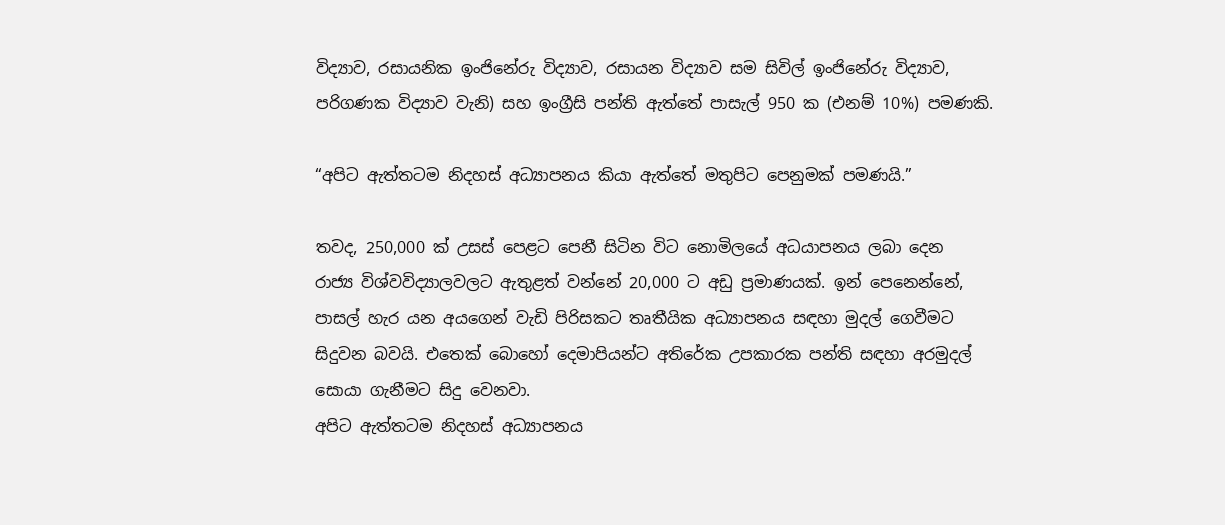විද්‍යාව, රසායනික ඉංජිනේරු විද්‍යාව, රසායන විද්‍යාව සම සිවිල් ඉංජිනේරු විද්‍යාව, පරිගණක විද්‍යාව වැනි) සහ ඉංග්‍රීසි පන්ති ඇත්තේ පාසැල් 950 ක (එනම් 10%) පමණකි.

“අපිට ඇත්තටම නිදහස් අධ්‍යාපනය කියා ඇත්තේ මතුපිට පෙනුමක් පමණයි.”

තවද, 250,000 ක් උසස් පෙළට පෙනී සිටින විට නොමිලයේ අධයාපනය ලබා දෙන  රාජ්‍ය විශ්වවිද්‍යාලවලට ඇතුළත් වන්නේ 20,000 ට අඩු ප්‍රමාණයක්. ඉන් පෙනෙන්නේ, පාසල් හැර යන අයගෙන් වැඩි පිරිසකට තෘතීයික අධ්‍යාපනය සඳහා මුදල් ගෙවීමට සිදුවන බවයි. එතෙක් බොහෝ දෙමාපියන්ට අතිරේක උපකාරක පන්ති සඳහා අරමුදල් සොයා ගැනීමට සිදු වෙනවා.
අපිට ඇත්තටම නිදහස් අධ්‍යාපනය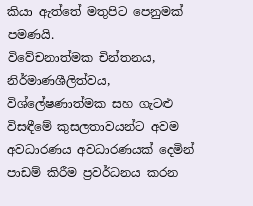කියා ඇත්තේ මතුපිට පෙනුමක් පමණයි.
විවේචනාත්මක චින්තනය, නිර්මාණශීලිත්වය, විශ්ලේෂණාත්මක සහ ගැටළු විසඳීමේ කුසලතාවයන්ට අවම  අවධාරණය අවධාරණයක් දෙමින් පාඩම් කිරීම ප්‍රවර්ධනය කරන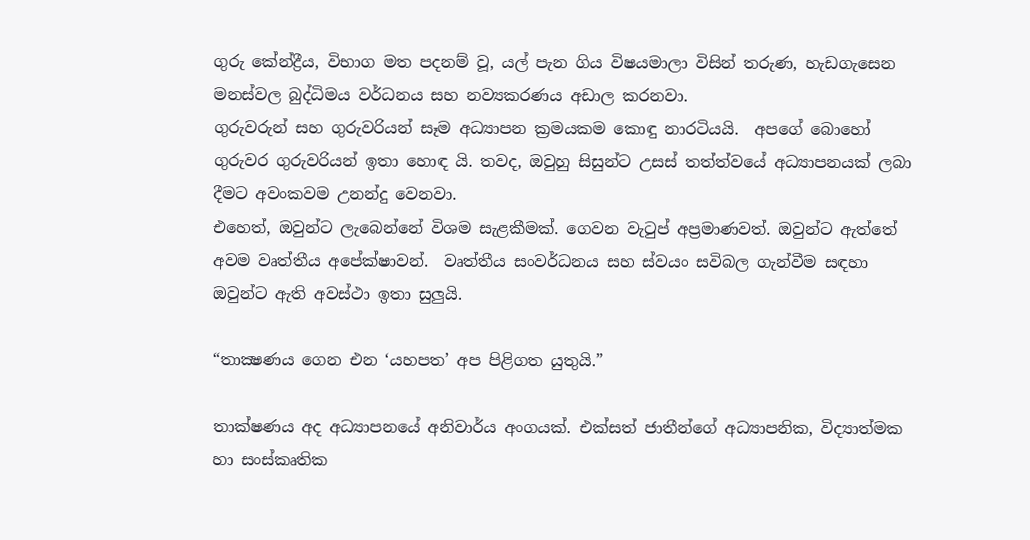ගුරු කේන්ද්‍රීය, විභාග මත පදනම් වූ, යල් පැන ගිය විෂයමාලා විසින් තරුණ, හැඩගැසෙන මනස්වල බුද්ධිමය වර්ධනය සහ නව්‍යකරණය අඩාල කරනවා.
ගුරුවරුන් සහ ගුරුවරියන් සෑම අධ්‍යාපන ක්‍රමයකම කොඳු නාරටියයි.  අපගේ බොහෝ ගුරුවර ගුරුවරියන් ඉතා හොඳ යි. තවද, ඔවුහු සිසුන්ට උසස් තත්ත්වයේ අධ්‍යාපනයක් ලබා දීමට අවංකවම උනන්දු වෙනවා.
එහෙත්, ඔවුන්ට ලැබෙන්නේ විශම සැළකීමක්. ගෙවන වැටුප් අප්‍රමාණවත්. ඔවුන්ට ඇත්තේ අවම වෘත්තීය අපේක්ෂාවන්.  වෘත්තීය සංවර්ධනය සහ ස්වයං සවිබල ගැන්වීම සඳහා ඔවුන්ට ඇති අවස්ථා ඉතා සුලුයි.

“තාක්‍ෂණය ගෙන එන ‘යහපත’ අප පිළිගත යුතුයි.”

තාක්ෂණය අද අධ්‍යාපනයේ අනිවාර්ය අංගයක්. එක්සත් ජාතීන්ගේ අධ්‍යාපනික, විද්‍යාත්මක හා සංස්කෘතික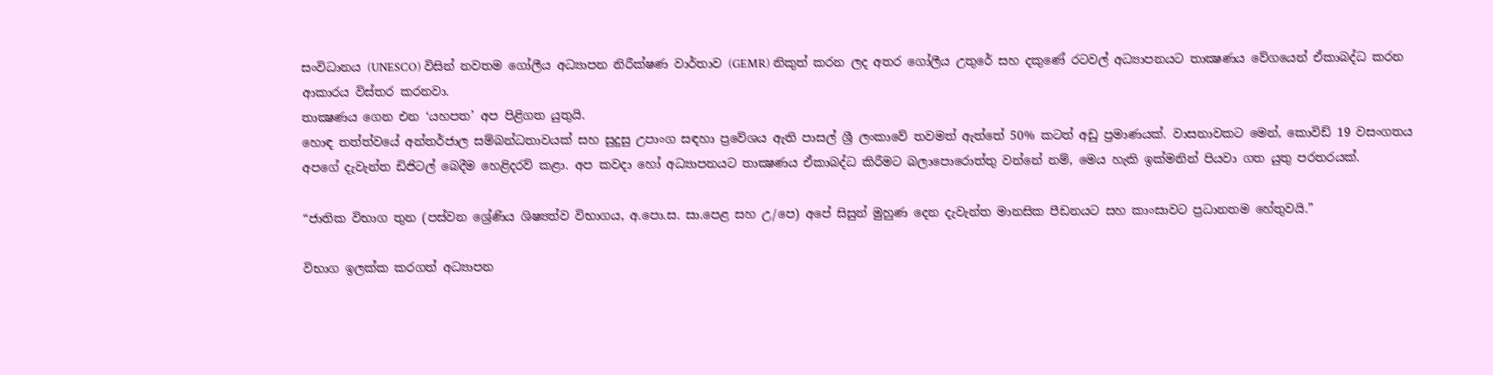සංවිධානය (UNESCO) විසින් නවතම ගෝලීය අධ්‍යාපන නිරීක්ෂණ වාර්තාව (GEMR) නිකුත් කරන ලද අතර ගෝලීය උතුරේ සහ දකුණේ රටවල් අධ්‍යාපනයට තාක්‍ෂණය වේගයෙන් ඒකාබද්ධ කරන ආකාරය විස්තර කරනවා.
තාක්‍ෂණය ගෙන එන ‘යහපත’ අප පිළිගත යුතුයි.
හොඳ තත්ත්වයේ අන්තර්ජාල සම්බන්ධතාවයක් සහ සුදුසු උපාංග සඳහා ප්‍රවේශය ඇති පාසල් ශ්‍රී ලංකාවේ තවමත් ඇත්තේ 50% කටත් අඩු ප්‍රමාණයක්. වාසනාවකට මෙන්, කොවිඩ් 19 වසංගතය අපගේ දැවැන්ත ඩිජිටල් බෙදීම හෙළිදරව් කළා. අප කවදා හෝ අධ්‍යාපනයට තාක්‍ෂණය ඒකාබද්ධ කිරීමට බලාපොරොත්තු වන්නේ නම්, මෙය හැකි ඉක්මනින් පියවා ගත යුතු පරතරයක්.

“ජාතික විභාග තුන (පස්වන ශ්‍රේණිය ශිෂ්‍යත්ව විභාගය, අ.පො.ස. සා.පෙළ සහ උ/පෙ) අපේ සිසුන් මුහුණ දෙන දැවැන්ත මානසික පීඩනයට සහ කාංසාවට ප්‍රධානතම හේතුවයි.”

විභාග ඉලක්ක කරගත් අධ්‍යාපන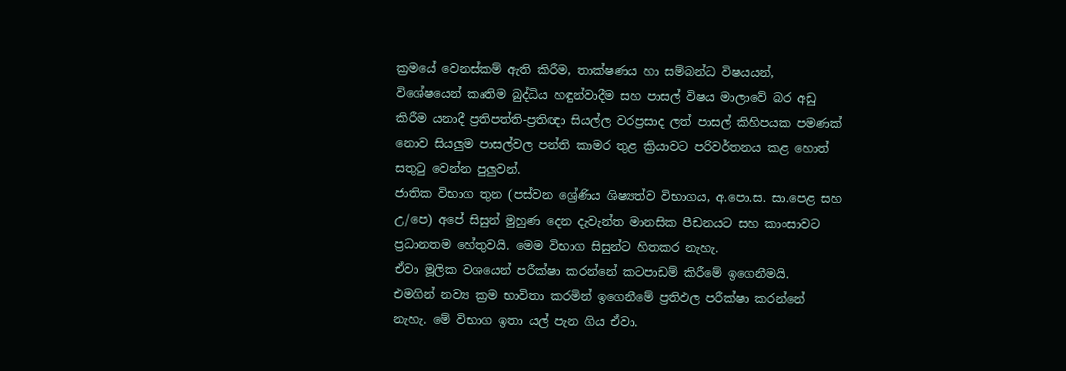ක්‍රමයේ වෙනස්කම් ඇති කිරීම, තාක්ෂණය හා සම්බන්ධ විෂයයන්, විශේෂයෙන් කෘතිම බුද්ධිය හඳුන්වාදීම සහ පාසල් විෂය මාලාවේ බර අඩු කිරීම යනාදී ප්‍රතිපත්ති-ප්‍රතිඥා සියල්ල වරප්‍රසාද ලත් පාසල් කිහිපයක පමණක් නොව සියලුම පාසල්වල පන්ති කාමර තුළ ක්‍රියාවට පරිවර්තනය කළ හොත්  සතුටු වෙන්න පුලුවන්.
ජාතික විභාග තුන (පස්වන ශ්‍රේණිය ශිෂ්‍යත්ව විභාගය, අ.පො.ස. සා.පෙළ සහ උ/පෙ) අපේ සිසුන් මුහුණ දෙන දැවැන්ත මානසික පීඩනයට සහ කාංසාවට ප්‍රධානතම හේතුවයි. මෙම විභාග සිසුන්ට හිතකර නැහැ.
ඒවා මූලික වශයෙන් පරීක්ෂා කරන්නේ කටපාඩම් කිරීමේ ඉගෙනීමයි.  එමගින් නව්‍ය ක්‍රම භාවිතා කරමින් ඉගෙනීමේ ප්‍රතිඵල පරීක්ෂා කරන්නේ නැහැ. මේ විභාග ඉතා යල් පැන ගිය ඒවා.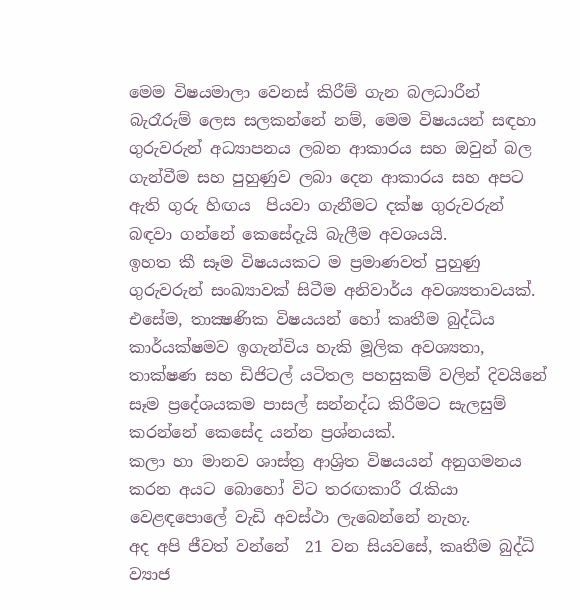මෙම විෂයමාලා වෙනස් කිරීම් ගැන බලධාරීන් බැරෑරුම් ලෙස සලකන්නේ නම්, මෙම විෂයයන් සඳහා ගුරුවරුන් අධ්‍යාපනය ලබන ආකාරය සහ ඔවුන් බල ගැන්වීම සහ පුහුණුව ලබා දෙන ආකාරය සහ අපට ඇති ගුරු හිඟය  පියවා ගැනීමට දක්ෂ ගුරුවරුන් බඳවා ගන්නේ කෙසේදැයි බැලීම අවශයයි.
ඉහත කී සෑම විෂයයකට ම ප්‍රමාණවත් පුහුණු ගුරුවරුන් සංඛ්‍යාවක් සිටීම අනිවාර්ය අවශ්‍යතාවයක්. එසේම, තාක්‍ෂණික විෂයයන් හෝ කෘතීම බුද්ධිය කාර්යක්ෂමව ඉගැන්විය හැකි මූලික අවශ්‍යතා, තාක්ෂණ සහ ඩිජිටල් යටිතල පහසුකම් වලින් දිවයිනේ සෑම ප්‍රදේශයකම පාසල් සන්නද්ධ කිරීමට සැලසුම් කරන්නේ කෙසේද යන්න ප්‍රශ්නයක්.
කලා හා මානව ශාස්ත්‍ර ආශ්‍රිත විෂයයන් අනුගමනය කරන අයට බොහෝ විට තරඟකාරී රැකියා වෙළඳපොලේ වැඩි අවස්ථා ලැබෙන්නේ නැහැ.
අද අපි ජීවත් වන්නේ  21 වන සියවසේ, කෘතීම බුද්ධි ව්‍යාජ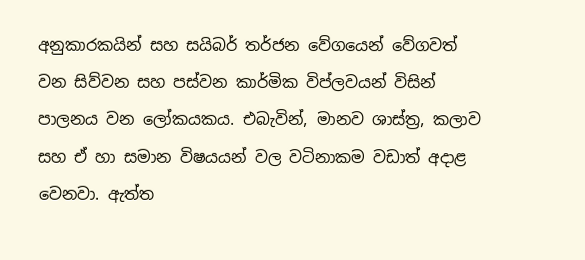අනුකාරකයින් සහ සයිබර් තර්ජන වේගයෙන් වේගවත් වන සිව්වන සහ පස්වන කාර්මික විප්ලවයන් විසින් පාලනය වන ලෝකයකය. එබැවින්, මානව ශාස්ත්‍ර, කලාව සහ ඒ හා සමාන විෂයයන් වල වටිනාකම වඩාත් අදාළ වෙනවා. ඇත්ත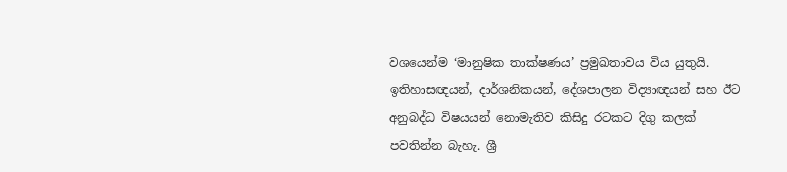වශයෙන්ම ‘මානුෂික තාක්ෂණය’ ප්‍රමුඛතාවය විය යුතුයි.
ඉතිහාසඥයන්, දාර්ශනිකයන්, දේශපාලන විද්‍යාඥයන් සහ ඊට අනුබද්ධ විෂයයන් නොමැතිව කිසිදු රටකට දිගු කලක් පවතින්න බැහැ. ශ්‍රී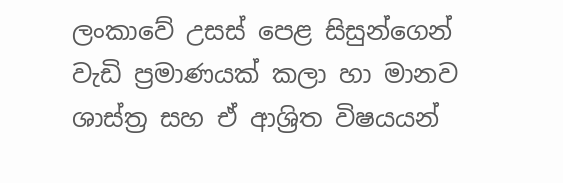ලංකාවේ උසස් පෙළ සිසුන්ගෙන් වැඩි ප්‍රමාණයක් කලා හා මානව ශාස්ත්‍ර සහ ඒ ආශ්‍රිත විෂයයන්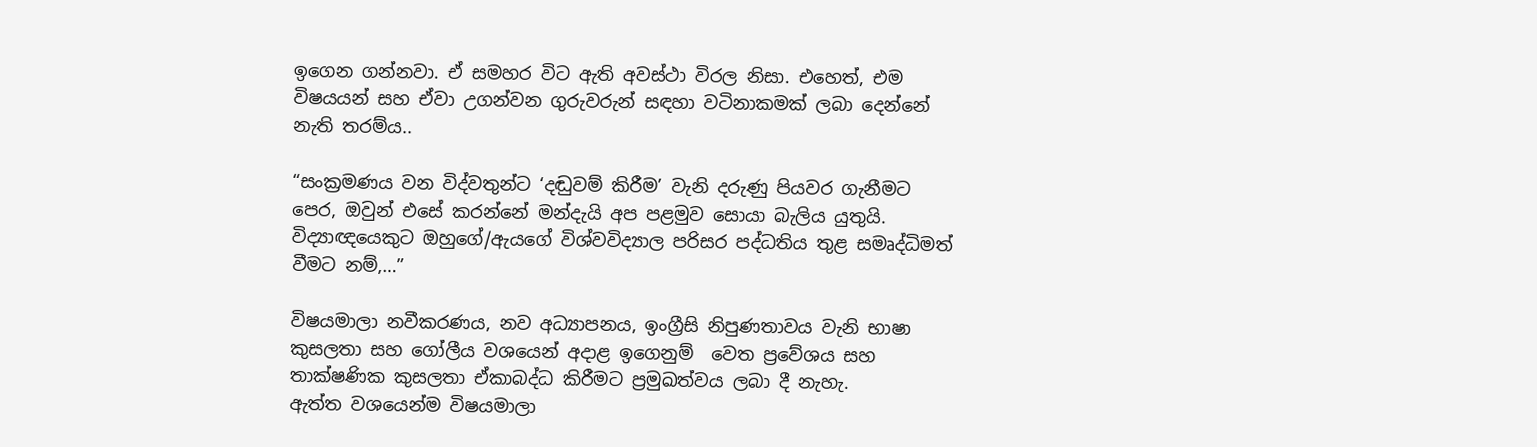ඉගෙන ගන්නවා. ඒ සමහර විට ඇති අවස්ථා විරල නිසා. එහෙත්, එම විෂයයන් සහ ඒවා උගන්වන ගුරුවරුන් සඳහා වටිනාකමක් ලබා දෙන්නේ නැති තරම්ය..

“සංක්‍රමණය වන විද්වතුන්ට ‘දඬුවම් කිරීම’ වැනි දරුණු පියවර ගැනීමට පෙර, ඔවුන් එසේ කරන්නේ මන්දැයි අප පළමුව සොයා බැලිය යුතුයි. විද්‍යාඥයෙකුට ඔහුගේ/ඇයගේ විශ්වවිද්‍යාල පරිසර පද්ධතිය තුළ සමෘද්ධිමත් වීමට නම්,…”

විෂයමාලා නවීකරණය, නව අධ්‍යාපනය, ඉංග්‍රීසි නිපුණතාවය වැනි භාෂා කුසලතා සහ ගෝලීය වශයෙන් අදාළ ඉගෙනුම්  වෙත ප්‍රවේශය සහ තාක්ෂණික කුසලතා ඒකාබද්ධ කිරීමට ප්‍රමුඛත්වය ලබා දී නැහැ.
ඇත්ත වශයෙන්ම විෂයමාලා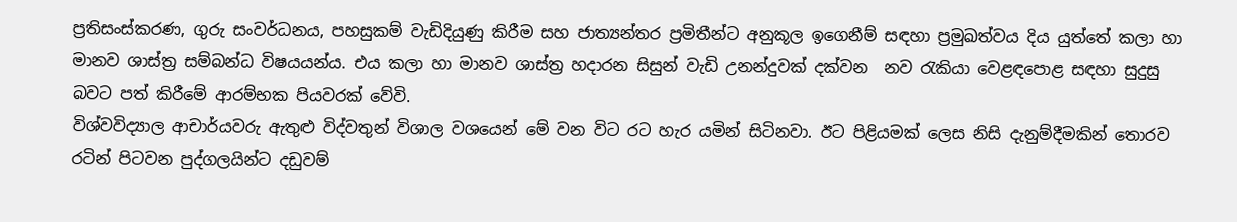ප්‍රතිසංස්කරණ, ගුරු සංවර්ධනය, පහසුකම් වැඩිදියුණු කිරීම සහ ජාත්‍යන්තර ප්‍රමිතීන්ට අනුකූල ඉගෙනීම් සඳහා ප්‍රමුඛත්වය දිය යුත්තේ කලා හා මානව ශාස්ත්‍ර සම්බන්ධ විෂයයන්ය. එය කලා හා මානව ශාස්ත්‍ර හදාරන සිසුන් වැඩි උනන්දුවක් දක්වන  නව රැකියා වෙළඳපොළ සඳහා සුදුසු බවට පත් කිරීමේ ආරම්භක පියවරක් වේවි.
විශ්වවිද්‍යාල ආචාර්යවරු ඇතුළු විද්වතුන් විශාල වශයෙන් මේ වන විට රට හැර යමින් සිටිනවා. ඊට පිළියමක් ලෙස නිසි දැනුම්දීමකින් තොරව රටින් පිටවන පුද්ගලයින්ට දඩුවම්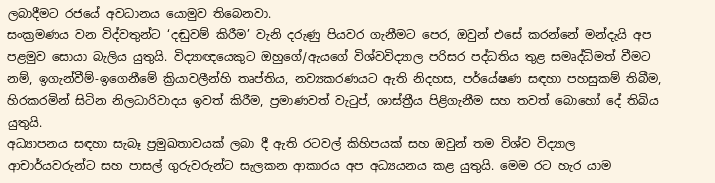ලබාදීමට රජයේ අවධානය යොමුව තිබෙනවා.
සංක්‍රමණය වන විද්වතුන්ට ‘දඬුවම් කිරීම’ වැනි දරුණු පියවර ගැනීමට පෙර, ඔවුන් එසේ කරන්නේ මන්දැයි අප පළමුව සොයා බැලිය යුතුයි. විද්‍යාඥයෙකුට ඔහුගේ/ඇයගේ විශ්වවිද්‍යාල පරිසර පද්ධතිය තුළ සමෘද්ධිමත් වීමට නම්, ඉගැන්වීම්-ඉගෙනීමේ ක්‍රියාවලීන්හි තෘප්තිය, නව්‍යකරණයට ඇති නිදහස, පර්යේෂණ සඳහා පහසුකම් තිබීම, හිරකරමින් සිටින නිලධාරිවාදය ඉවත් කිරීම, ප්‍රමාණවත් වැටුප්, ශාස්ත්‍රීය පිළිගැනීම සහ තවත් බොහෝ දේ තිබිය යුතුයි.
අධ්‍යාපනය සඳහා සැබෑ ප්‍රමුඛතාවයක් ලබා දී ඇති රටවල් කිහිපයක් සහ ඔවුන් තම විශ්ව විද්‍යාල ආචාර්යවරුන්ට සහ පාසල් ගුරුවරුන්ට සැලකන ආකාරය අප අධ්‍යයනය කළ යුතුයි. මෙම රට හැර යාම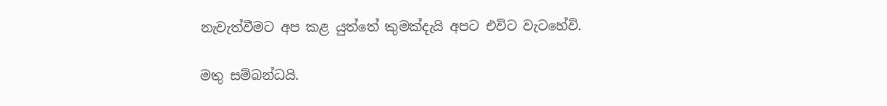නැවැත්වීමට අප කළ යුත්තේ කුමක්දැයි අපට එවිට වැටහේවි.

මතු සම්බන්ධයි.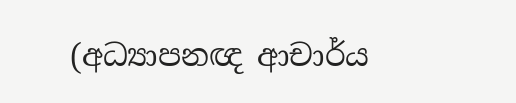(අධ්‍යාපනඥ ආචාර්ය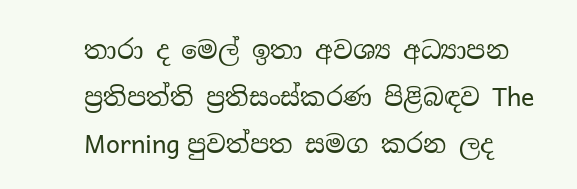තාරා ද මෙල් ඉතා අවශ්‍ය අධ්‍යාපන ප්‍රතිපත්ති ප්‍රතිසංස්කරණ පිළිබඳව The Morning පුවත්පත සමග කරන ලද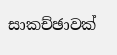සාකච්ඡාවක්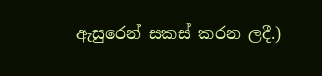ඇසුරෙන් සකස් කරන ලදී.)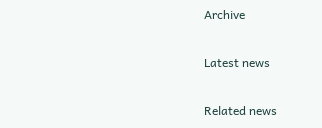Archive

Latest news

Related news